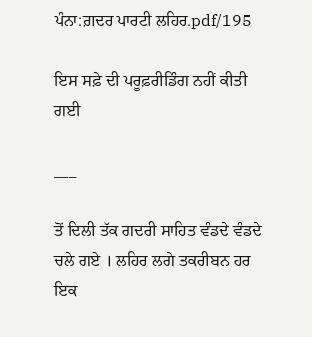ਪੰਨਾ:ਗ਼ਦਰ ਪਾਰਟੀ ਲਹਿਰ.pdf/195

ਇਸ ਸਫ਼ੇ ਦੀ ਪਰੂਫ਼ਰੀਡਿੰਗ ਨਹੀਂ ਕੀਤੀ ਗਈ

___

ਤੋਂ ਦਿਲੀ ਤੱਕ ਗਦਰੀ ਸਾਹਿਤ ਵੰਡਦੇ ਵੰਡਦੇ ਚਲੇ ਗਏ । ਲਹਿਰ ਲਗੇ ਤਕਰੀਬਨ ਹਰ ਇਕ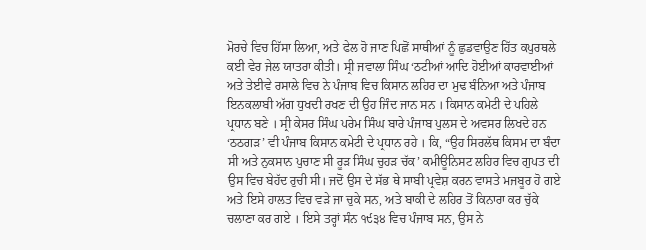ਮੋਰਚੇ ਵਿਚ ਹਿੱਸਾ ਲਿਆ, ਅਤੇ ਫੇਲ ਹੋ ਜਾਣ ਪਿਛੋਂ ਸਾਥੀਆਂ ਨੂੰ ਛੁਡਵਾਉਣ ਹਿੱਤ ਕਪੁਰਥਲੇ ਕਈ ਵੇਰ ਜੇਲ ਯਾਤਰਾ ਕੀਤੀ। ਸ੍ਰੀ ਜਵਾਲਾ ਸਿੰਘ ‘ਠਟੀਆਂ ਆਦਿ ਹੋਈਆਂ ਕਾਰਵਾਈਆਂ ਅਤੇ ਤੇਈਵੇ ਰਸਾਲੇ ਵਿਚ ਨੇ ਪੰਜਾਬ ਵਿਚ ਕਿਸਾਨ ਲਹਿਰ ਦਾ ਮੁਢ ਬੰਨਿਆ ਅਤੇ ਪੰਜਾਬ ਇਨਕਲਾਬੀ ਅੱਗ ਧੁਖਦੀ ਰਖਣ ਦੀ ਉਹ ਜਿੰਦ ਜਾਨ ਸਨ । ਕਿਸਾਨ ਕਮੇਟੀ ਦੇ ਪਹਿਲੇ ਪ੍ਰਧਾਨ ਬਣੇ । ਸ੍ਰੀ ਕੇਸਰ ਸਿੰਘ ਪਰੇਮ ਸਿੰਘ ਬਾਰੇ ਪੰਜਾਬ ਪੁਲਸ ਦੇ ਅਵਸਰ ਲਿਖਦੇ ਹਨ ‘ਠਠਗੜ’ ਵੀ ਪੰਜਾਬ ਕਿਸਾਨ ਕਮੇਟੀ ਦੇ ਪ੍ਰਧਾਨ ਰਹੇ । ਕਿ, “ਉਹ ਸਿਰਲੱਥ ਕਿਸਮ ਦਾ ਬੰਦਾ ਸੀ ਅਤੇ ਨੁਕਸਾਨ ਪੁਚਾਣ ਸੀ ਰੂੜ ਸਿੰਘ ਚੁਹੜ ਚੱਕ’ ਕਮੀਊਨਿਸਟ ਲਹਿਰ ਵਿਚ ਗੁਪਤ ਦੀ ਉਸ ਵਿਚ ਬੇਹੱਦ ਰੁਚੀ ਸੀ। ਜਦੋਂ ਉਸ ਦੇ ਸੱਭ ਥੇ ਸਾਬੀ ਪ੍ਰਵੇਸ਼ ਕਰਨ ਵਾਸਤੇ ਮਜਬੂਰ ਹੋ ਗਏ ਅਤੇ ਇਸੇ ਹਾਲਤ ਵਿਚ ਵੜੇ ਜਾ ਚੁਕੇ ਸਨ, ਅਤੇ ਬਾਕੀ ਦੇ ਲਹਿਰ ਤੋਂ ਕਿਨਾਰਾ ਕਰ ਚੁੱਕੇ ਚਲਾਣਾ ਕਰ ਗਏ । ਇਸੇ ਤਰ੍ਹਾਂ ਸੰਨ ੧੯੩੪ ਵਿਚ ਪੰਜਾਬ ਸਨ, ਉਸ ਨੇ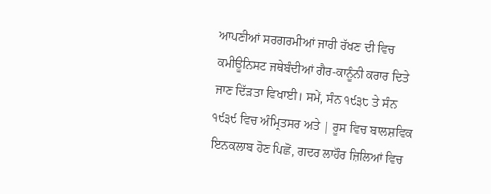ਆਪਣੀਆਂ ਸਰਗਰਮੀਆਂ ਜਾਰੀ ਰੱਖਣ ਦੀ ਵਿਚ ਕਮੀਊਨਿਸਟ ਜਥੇਬੰਦੀਆਂ ਗੈਰ-ਕਾਨੂੰਨੀ ਕਰਾਰ ਦਿਤੇ ਜਾਣ ਦਿੱੜਤਾ ਵਿਖਾਈ। ਸਮੇਂ, ਸੰਨ ੧੯੩੮ ਤੇ ਸੰਨ ੧੯੩੯ ਵਿਚ ਅੰਮ੍ਰਿਤਸਰ ਅਤੇ | ਰੂਸ ਵਿਚ ਬਾਲਸ਼ਵਿਕ ਇਨਕਲਾਬ ਹੋਣ ਪਿਛੋਂ, ਗਦਰ ਲਾਹੌਰ ਜ਼ਿਲਿਆਂ ਵਿਚ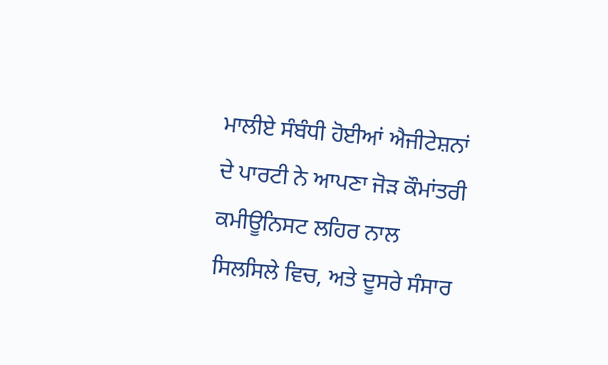ਮਾਲੀਏ ਸੰਬੰਧੀ ਹੋਈਆਂ ਐਜੀਟੇਸ਼ਨਾਂ ਦੇ ਪਾਰਟੀ ਨੇ ਆਪਣਾ ਜੋੜ ਕੌਮਾਂਤਰੀ ਕਮੀਊਨਿਸਟ ਲਹਿਰ ਨਾਲ ਸਿਲਸਿਲੇ ਵਿਚ, ਅਤੇ ਦੂਸਰੇ ਸੰਸਾਰ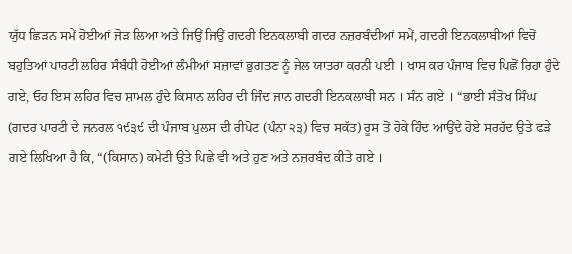ਯੁੱਧ ਛਿੜਨ ਸਮੇਂ ਹੋਈਆਂ ਜੋੜ ਲਿਆ ਅਤੇ ਜਿਉਂ ਜਿਉਂ ਗਦਰੀ ਇਨਕਲਾਬੀ ਗਦਰ ਨਜ਼ਰਬੰਦੀਆਂ ਸਮੇਂ, ਗਦਰੀ ਇਨਕਲਾਬੀਆਂ ਵਿਚੋਂ ਬਹੁਤਿਆਂ ਪਾਰਟੀ ਲਹਿਰ ਸੰਬੰਧੀ ਹੋਈਆਂ ਲੰਮੀਆਂ ਸਜ਼ਾਵਾਂ ਭੁਗਤਣ ਨੂੰ ਜੇਲ ਯਾਤਰਾ ਕਰਨੀ ਪਈ । ਖਾਸ ਕਰ ਪੰਜਾਬ ਵਿਚ ਪਿਛੋਂ ਰਿਹਾ ਹੁੰਦੇ ਗਏ, ਓਹ ਇਸ ਲਹਿਰ ਵਿਚ ਸ਼ਾਮਲ ਹੁੰਦੇ ਕਿਸਾਨ ਲਹਿਰ ਦੀ ਜਿੰਦ ਜਾਨ ਗਦਰੀ ਇਨਕਲਾਬੀ ਸਨ । ਸੰਨ ਗਏ । “ਭਾਈ ਸੰਤੋਖ ਸਿੰਘ (ਗਦਰ ਪਾਰਟੀ ਦੇ ਜਨਰਲ ੧੯੩੯ ਦੀ ਪੰਜਾਬ ਪੁਲਸ ਦੀ ਰੀਪੋਟ (ਪੰਨਾ ੨੩) ਵਿਚ ਸਕੱਤ) ਰੂਸ ਤੋਂ ਹੋਕੇ ਹਿੰਦ ਆਉਂਦੇ ਹੋਏ ਸਰਹੱਦ ਉਤੇ ਫੜੇ ਗਏ ਲਿਖਿਆ ਹੈ ਕਿ, “(ਕਿਸਾਨ) ਕਮੇਟੀ ਉਤੇ ਪਿਛੇ ਵੀ ਅਤੇ ਹੁਣ ਅਤੇ ਨਜ਼ਰਬੰਦ ਕੀਤੇ ਗਏ ।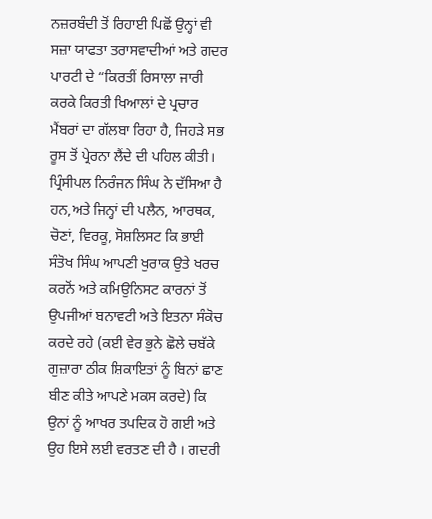ਨਜ਼ਰਬੰਦੀ ਤੋਂ ਰਿਹਾਈ ਪਿਛੋਂ ਉਨ੍ਹਾਂ ਵੀ ਸਜ਼ਾ ਯਾਫਤਾ ਤਰਾਸਵਾਦੀਆਂ ਅਤੇ ਗਦਰ ਪਾਰਟੀ ਦੇ “ਕਿਰਤੀਂ ਰਿਸਾਲਾ ਜਾਰੀ ਕਰਕੇ ਕਿਰਤੀ ਖਿਆਲਾਂ ਦੇ ਪ੍ਰਚਾਰ ਮੈਂਬਰਾਂ ਦਾ ਗੱਲਬਾ ਰਿਹਾ ਹੈ, ਜਿਹੜੇ ਸਭ ਰੂਸ ਤੋਂ ਪ੍ਰੇਰਨਾ ਲੈਂਦੇ ਦੀ ਪਹਿਲ ਕੀਤੀ। ਪ੍ਰਿੰਸੀਪਲ ਨਿਰੰਜਨ ਸਿੰਘ ਨੇ ਦੱਸਿਆ ਹੈ ਹਨ,ਅਤੇ ਜਿਨ੍ਹਾਂ ਦੀ ਪਲੈਨ, ਆਰਥਕ, ਚੋਣਾਂ, ਵਿਰਕੂ, ਸੋਸ਼ਲਿਸਟ ਕਿ ਭਾਈ ਸੰਤੋਖ ਸਿੰਘ ਆਪਣੀ ਖੁਰਾਕ ਉਤੇ ਖਰਚ ਕਰਨੋਂ ਅਤੇ ਕਮਿਉਨਿਸਟ ਕਾਰਨਾਂ ਤੋਂ ਉਪਜੀਆਂ ਬਨਾਵਟੀ ਅਤੇ ਇਤਨਾ ਸੰਕੋਚ ਕਰਦੇ ਰਹੇ (ਕਈ ਵੇਰ ਭੁਨੇ ਛੋਲੇ ਚਬੱਕੇ ਗੁਜ਼ਾਰਾ ਠੀਕ ਸ਼ਿਕਾਇਤਾਂ ਨੂੰ ਬਿਨਾਂ ਛਾਣ ਬੀਣ ਕੀਤੇ ਆਪਣੇ ਮਕਸ ਕਰਦੇ) ਕਿ ਉਨਾਂ ਨੂੰ ਆਖਰ ਤਪਦਿਕ ਹੋ ਗਈ ਅਤੇ ਉਹ ਇਸੇ ਲਈ ਵਰਤਣ ਦੀ ਹੈ । ਗਦਰੀ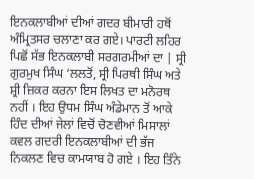ਇਨਕਲਾਬੀਆਂ ਦੀਆਂ ਗਦਰ ਬੀਮਾਰੀ ਹਥੋਂ ਅੰਮ੍ਰਿਤਸਰ ਚਲਾਣਾ ਕਰ ਗਏ। ਪਾਰਟੀ ਲਹਿਰ ਪਿਛੋਂ ਸੱਭ ਇਨਕਲਾਬੀ ਸਰਗਰਮੀਆਂ ਦਾ | ਸ੍ਰੀ ਗੁਰਮੁਖ ਸਿੰਘ ‘ਲਲਤੋਂ, ਸ੍ਰੀ ਪਿਰਥੀ ਸਿੰਘ ਅਤੇ ਸ਼੍ਰੀ ਜ਼ਿਕਰ ਕਰਨਾ ਇਸ ਲਿਖਤ ਦਾ ਮਨੋਰਥ ਨਹੀਂ । ਇਹ ਉਧਮ ਸਿੰਘ ਅੰਡੇਮਾਨ ਤੋਂ ਆਕੇ ਹਿੰਦ ਦੀਆਂ ਜੇਲਾਂ ਵਿਚੋਂ ਚੋਣਵੀਆਂ ਮਿਸਾਲਾਂ ਕਵਲ ਗਦਰੀ ਇਨਕਲਾਬੀਆਂ ਦੀ ਭੱਜ ਨਿਕਲਣ ਵਿਚ ਕਾਮਯਾਬ ਹੋ ਗਏ । ਇਹ ਤਿੰਨੇ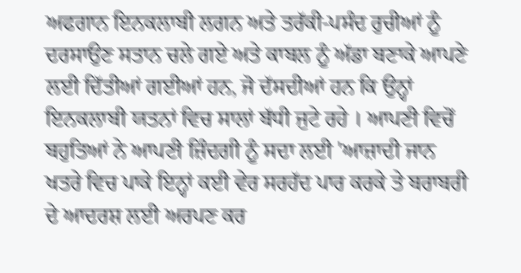ਅਫਗਾਨ ਇਨਕਲਾਬੀ ਲਗਨ ਅਤੇ ਤਰੱਕੀ-ਪਸੰਦ ਰੁਚੀਆਂ ਨੂੰ ਦਰਸਾਉਣ ਸਤਾਨ ਚਲੇ ਗਏ ਅਤੇ ਕਾਬਲ ਨੂੰ ਅੱਡਾ ਬਣਾਕੇ ਆਪਣੇ ਲਈ ਦਿੱਤੀਆਂ ਗਈਆਂ ਹਨ, ਜੋ ਦੱਸਦੀਆਂ ਹਨ ਕਿ ਉਨ੍ਹਾਂ ਇਨਕਲਾਬੀ ਯਤਨਾਂ ਵਿਚ ਸਾਲਾਂ ਬੱਧੀ ਜੁਟੇ ਰਹੇ । ਆਪਣੀ ਵਿਚੋਂ ਬਹੁਤਿਆਂ ਨੇ ਆਪਣੀ ਜ਼ਿੰਦਗੀ ਨੂੰ ਸਦਾ ਲਈ 'ਆਜ਼ਾਦੀ ਜਾਨ ਖਤਰੇ ਵਿਚ ਪਾਕੇ ਇਨ੍ਹਾਂ ਕਈ ਵੇਰ ਸਰਹੱਦ ਪਾਰ ਕਰਕੇ ਤੇ ਬਰਾਬਰੀ ਦੇ ਆਦਰਸ਼ ਲਈ ਅਰਪਣ ਕਰ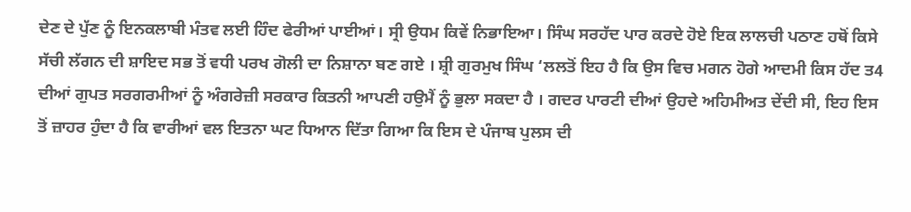ਦੇਣ ਦੇ ਪੁੱਣ ਨੂੰ ਇਨਕਲਾਬੀ ਮੰਤਵ ਲਈ ਹਿੰਦ ਫੇਰੀਆਂ ਪਾਈਆਂ। ਸ੍ਰੀ ਉਧਮ ਕਿਵੇਂ ਨਿਭਾਇਆ। ਸਿੰਘ ਸਰਹੱਦ ਪਾਰ ਕਰਦੇ ਹੋਏ ਇਕ ਲਾਲਚੀ ਪਠਾਣ ਹਥੋਂ ਕਿਸੇ ਸੱਚੀ ਲੱਗਨ ਦੀ ਸ਼ਾਇਦ ਸਭ ਤੋਂ ਵਧੀ ਪਰਖ ਗੋਲੀ ਦਾ ਨਿਸ਼ਾਨਾ ਬਣ ਗਏ । ਸ਼੍ਰੀ ਗੁਰਮੁਖ ਸਿੰਘ ‘ਲਲਤੋਂ ਇਹ ਹੈ ਕਿ ਉਸ ਵਿਚ ਮਗਨ ਹੋਗੇ ਆਦਮੀ ਕਿਸ ਹੱਦ ਤ4 ਦੀਆਂ ਗੁਪਤ ਸਰਗਰਮੀਆਂ ਨੂੰ ਅੰਗਰੇਜ਼ੀ ਸਰਕਾਰ ਕਿਤਨੀ ਆਪਣੀ ਹਉਮੈਂ ਨੂੰ ਭੁਲਾ ਸਕਦਾ ਹੈ । ਗਦਰ ਪਾਰਟੀ ਦੀਆਂ ਉਹਦੇ ਅਹਿਮੀਅਤ ਦੇਂਦੀ ਸੀ, ਇਹ ਇਸ ਤੋਂ ਜ਼ਾਹਰ ਹੁੰਦਾ ਹੈ ਕਿ ਵਾਰੀਆਂ ਵਲ ਇਤਨਾ ਘਟ ਧਿਆਨ ਦਿੱਤਾ ਗਿਆ ਕਿ ਇਸ ਦੇ ਪੰਜਾਬ ਪੁਲਸ ਦੀ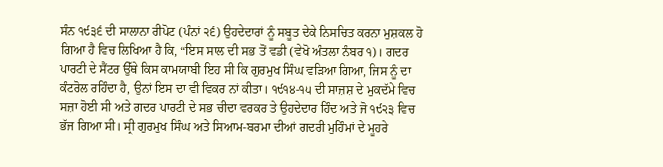ਸੰਨ ੧੯੩੬ ਦੀ ਸਾਲਾਨਾ ਰੀਪੋਟ (ਪੰਨਾਂ ੨੬) ਉਹਦੇਦਾਰਾਂ ਨੂੰ ਸਬੂਤ ਦੇਕੇ ਨਿਸਚਿਤ ਕਰਨਾ ਮੁਸ਼ਕਲ ਹੋ ਗਿਆ ਹੈ ਵਿਚ ਲਿਖਿਆ ਹੈ ਕਿ, “ਇਸ ਸਾਲ ਦੀ ਸਭ ਤੋਂ ਵਡੀ (ਵੇਖੋ ਅੰਤਲਾ ਨੰਬਰ ੧)। ਗਦਰ ਪਾਰਟੀ ਦੇ ਸੈਂਟਰ ਉੱਥੇ ਕਿਸ ਕਾਮਯਾਬੀ ਇਹ ਸੀ ਕਿ ਗੁਰਮੁਖ ਸਿੰਘ ਵੜਿਆ ਗਿਆ, ਜਿਸ ਨੂੰ ਦਾ ਕੰਟਰੋਲ ਰਹਿੰਦਾ ਹੈ, ਉਨਾਂ ਇਸ ਦਾ ਵੀ ਵਿਕਰ ਨਾਂ ਕੀਤਾ। ੧੯੧੪-੧੫ ਦੀ ਸਾਜ਼ਸ਼ ਦੇ ਮੁਕਦੱਮੇ ਵਿਚ ਸਜ਼ਾ ਹੋਈ ਸੀ ਅਤੇ ਗਦਰ ਪਾਰਟੀ ਦੇ ਸਭ ਚੀਦਾ ਵਰਕਰ ਤੇ ਉਹਦੇਦਾਰ ਹਿੰਦ ਅਤੇ ਜੋ ੧੯੨੩ ਵਿਚ ਭੱਜ ਗਿਆ ਸੀ। ਸ੍ਰੀ ਗੁਰਮੁਖ ਸਿੰਘ ਅਤੇ ਸਿਆਮ-ਬਰਮਾ ਦੀਆਂ ਗਦਰੀ ਮੁਹਿੰਮਾਂ ਦੇ ਮੂਹਰੇ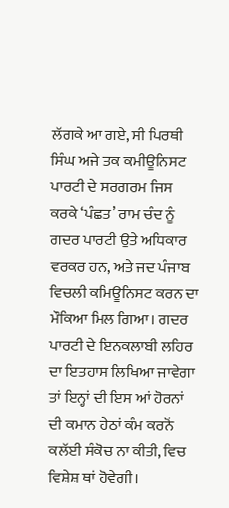ਲੱਗਕੇ ਆ ਗਏ, ਸੀ ਪਿਰਥੀ ਸਿੰਘ ਅਜੇ ਤਕ ਕਮੀਊਨਿਸਟ ਪਾਰਟੀ ਦੇ ਸਰਗਰਮ ਜਿਸ ਕਰਕੇ ‘ਪੰਛਤ’ ਰਾਮ ਚੰਦ ਨੂੰ ਗਦਰ ਪਾਰਟੀ ਉਤੇ ਅਧਿਕਾਰ ਵਰਕਰ ਹਨ, ਅਤੇ ਜਦ ਪੰਜਾਬ ਵਿਚਲੀ ਕਮਿਊਨਿਸਟ ਕਰਨ ਦਾ ਮੌਕਿਆ ਮਿਲ ਗਿਆ। ਗਦਰ ਪਾਰਟੀ ਦੇ ਇਨਕਲਾਬੀ ਲਹਿਰ ਦਾ ਇਤਹਾਸ ਲਿਖਿਆ ਜਾਵੇਗਾ ਤਾਂ ਇਨ੍ਹਾਂ ਦੀ ਇਸ ਆਂ ਹੋਰਨਾਂ ਦੀ ਕਮਾਨ ਹੇਠਾਂ ਕੰਮ ਕਰਨੋਂ ਕਲੱਈ ਸੰਕੋਚ ਨਾ ਕੀਤੀ, ਵਿਚ ਵਿਸ਼ੇਸ਼ ਥਾਂ ਹੋਵੇਗੀ।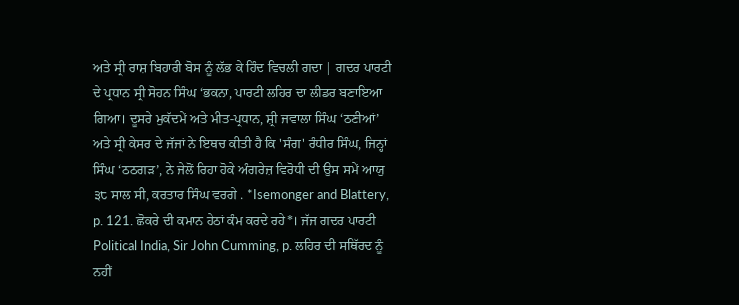ਅਤੇ ਸ੍ਰੀ ਰਾਸ਼ ਬਿਹਾਰੀ ਬੋਸ ਨੂੰ ਲੱਭ ਕੇ ਹਿੰਦ ਵਿਚਲੀ ਗਦਾ | ਗਦਰ ਪਾਰਟੀ ਦੇ ਪ੍ਰਧਾਨ ਸ੍ਰੀ ਸੋਹਨ ਸਿੰਘ ‘ਭਕਨਾ, ਪਾਰਟੀ ਲਹਿਰ ਦਾ ਲੀਡਰ ਬਣਾਇਆ ਗਿਆ। ਦੂਸਰੇ ਮੁਕੱਦਮੇਂ ਅਤੇ ਮੀਤ-ਪ੍ਰਧਾਨ, ਸ਼੍ਰੀ ਜਵਾਲਾ ਸਿੰਘ ‘ਠਣੀਆਂ’ ਅਤੇ ਸ੍ਰੀ ਕੇਸਰ ਦੇ ਜੱਜਾਂ ਨੇ ਇਥਚ ਕੀਤੀ ਹੈ ਕਿ 'ਸੰਗ' ਰੰਧੀਰ ਸਿੰਘ, ਜਿਨ੍ਹਾਂ ਸਿੰਘ ‘ਠਠਗੜ’, ਨੇ ਜੇਲੋਂ ਰਿਹਾ ਹੋਕੇ ਅੰਗਰੇਜ਼ ਵਿਰੋਧੀ ਦੀ ਉਸ ਸਮੇਂ ਆਯੁ ੩੮ ਸਾਲ ਸੀ, ਕਰਤਾਰ ਸਿੰਘ ਵਰਗੇ . *Isemonger and Blattery, p. 121. ਛੋਕਰੇ ਦੀ ਕਮਾਨ ਹੇਠਾਂ ਕੰਮ ਕਰਦੇ ਰਹੇ*। ਜੱਜ ਗਦਰ ਪਾਰਟੀ Political India, Sir John Cumming, p. ਲਹਿਰ ਦੀ ਸਥਿੱਰਦ ਨੂੰ ਨਹੀਂ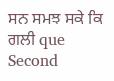ਸਨ ਸਮਝ ਸਕੇ ਕਿ ਗਲੀ que Second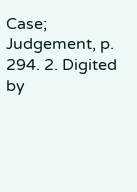Case; Judgement, p. 294. 2. Digited by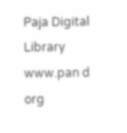Paja Digital Library www.pan d org